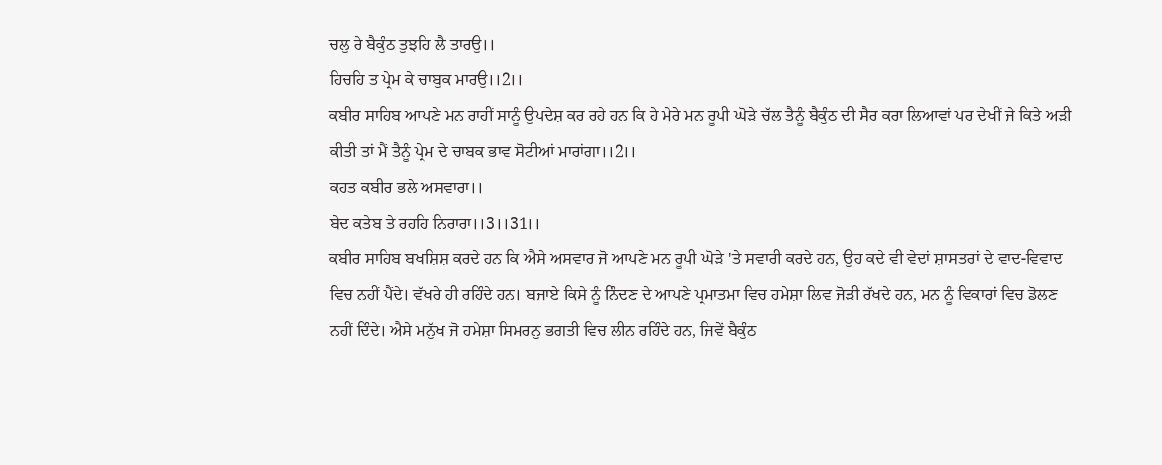ਚਲੁ ਰੇ ਬੈਕੁੰਠ ਤੁਝਹਿ ਲੈ ਤਾਰਉ।।
ਹਿਚਹਿ ਤ ਪ੍ਰੇਮ ਕੇ ਚਾਬੁਕ ਮਾਰਉ।।2।।
ਕਬੀਰ ਸਾਹਿਬ ਆਪਣੇ ਮਨ ਰਾਹੀਂ ਸਾਨੂੰ ਉਪਦੇਸ਼ ਕਰ ਰਹੇ ਹਨ ਕਿ ਹੇ ਮੇਰੇ ਮਨ ਰੂਪੀ ਘੋੜੇ ਚੱਲ ਤੈਨੂੰ ਬੈਕੁੰਠ ਦੀ ਸੈਰ ਕਰਾ ਲਿਆਵਾਂ ਪਰ ਦੇਖੀਂ ਜੇ ਕਿਤੇ ਅੜੀ ਕੀਤੀ ਤਾਂ ਮੈਂ ਤੈਨੂੰ ਪ੍ਰੇਮ ਦੇ ਚਾਬਕ ਭਾਵ ਸੋਟੀਆਂ ਮਾਰਾਂਗਾ।।2।।
ਕਹਤ ਕਬੀਰ ਭਲੇ ਅਸਵਾਰਾ।।
ਬੇਦ ਕਤੇਬ ਤੇ ਰਹਹਿ ਨਿਰਾਰਾ।।3।।31।।
ਕਬੀਰ ਸਾਹਿਬ ਬਖਸ਼ਿਸ਼ ਕਰਦੇ ਹਨ ਕਿ ਐਸੇ ਅਸਵਾਰ ਜੋ ਆਪਣੇ ਮਨ ਰੂਪੀ ਘੋੜੇ 'ਤੇ ਸਵਾਰੀ ਕਰਦੇ ਹਨ, ਉਹ ਕਦੇ ਵੀ ਵੇਦਾਂ ਸ਼ਾਸਤਰਾਂ ਦੇ ਵਾਦ-ਵਿਵਾਦ ਵਿਚ ਨਹੀਂ ਪੈਂਦੇ। ਵੱਖਰੇ ਹੀ ਰਹਿੰਦੇ ਹਨ। ਬਜਾਏ ਕਿਸੇ ਨੂੰ ਨਿੰਦਣ ਦੇ ਆਪਣੇ ਪ੍ਰਮਾਤਮਾ ਵਿਚ ਹਮੇਸ਼ਾ ਲਿਵ ਜੋੜੀ ਰੱਖਦੇ ਹਨ, ਮਨ ਨੂੰ ਵਿਕਾਰਾਂ ਵਿਚ ਡੋਲਣ ਨਹੀਂ ਦਿੰਦੇ। ਐਸੇ ਮਨੁੱਖ ਜੋ ਹਮੇਸ਼ਾ ਸਿਮਰਨੁ ਭਗਤੀ ਵਿਚ ਲੀਨ ਰਹਿੰਦੇ ਹਨ, ਜਿਵੇਂ ਬੈਕੁੰਠ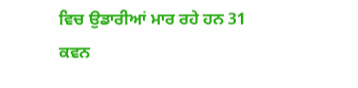ਵਿਚ ਉਡਾਰੀਆਂ ਮਾਰ ਰਹੇ ਹਨ 31
ਕਵਨ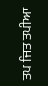ਤਪ ਜਿਤ ਤਪੀਆ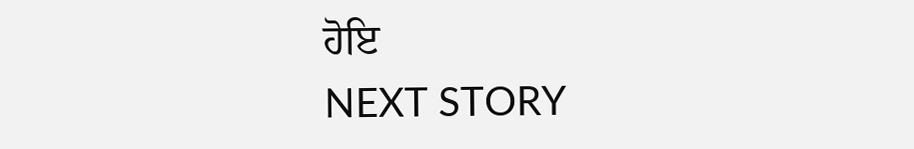ਹੋਇ
NEXT STORY